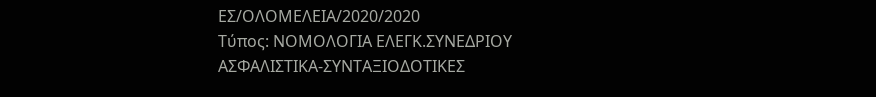ΕΣ/ΟΛΟΜΕΛΕΙΑ/2020/2020
Τύπος: ΝΟΜΟΛΟΓΙΑ ΕΛΕΓΚ.ΣΥΝΕΔΡΙΟΥ
ΑΣΦΑΛΙΣΤΙΚΑ-ΣΥΝΤΑΞΙΟΔΟΤΙΚΕΣ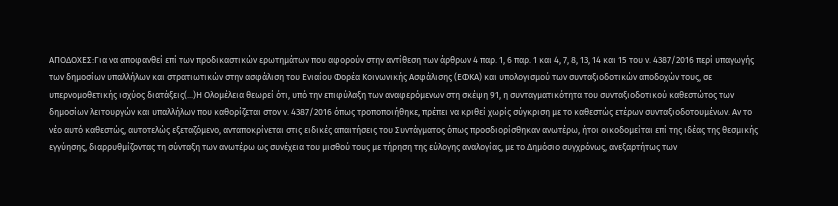ΑΠΟΔΟΧΕΣ:Για να αποφανθεί επί των προδικαστικών ερωτημάτων που αφορούν στην αντίθεση των άρθρων 4 παρ. 1, 6 παρ. 1 και 4, 7, 8, 13, 14 και 15 του ν. 4387/2016 περί υπαγωγής των δημοσίων υπαλλήλων και στρατιωτικών στην ασφάλιση του Ενιαίου Φορέα Κοινωνικής Ασφάλισης (ΕΦΚΑ) και υπολογισμού των συνταξιοδοτικών αποδοχών τους, σε υπερνομοθετικής ισχύος διατάξεις(...)Η Ολομέλεια θεωρεί ότι, υπό την επιφύλαξη των αναφερόμενων στη σκέψη 91, η συνταγματικότητα του συνταξιοδοτικού καθεστώτος των δημοσίων λειτουργών και υπαλλήλων που καθορίζεται στον ν. 4387/2016 όπως τροποποιήθηκε, πρέπει να κριθεί χωρίς σύγκριση με το καθεστώς ετέρων συνταξιοδοτουμένων. Αν το νέο αυτό καθεστώς, αυτοτελώς εξεταζόμενο, ανταποκρίνεται στις ειδικές απαιτήσεις του Συντάγματος όπως προσδιορίσθηκαν ανωτέρω, ήτοι οικοδομείται επί της ιδέας της θεσμικής εγγύησης, διαρρυθμίζοντας τη σύνταξη των ανωτέρω ως συνέχεια του μισθού τους με τήρηση της εύλογης αναλογίας, με το Δημόσιο συγχρόνως, ανεξαρτήτως των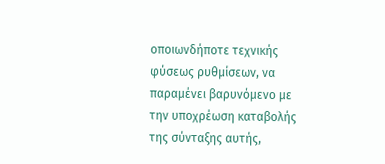οποιωνδήποτε τεχνικής φύσεως ρυθμίσεων, να παραμένει βαρυνόμενο με την υποχρέωση καταβολής της σύνταξης αυτής,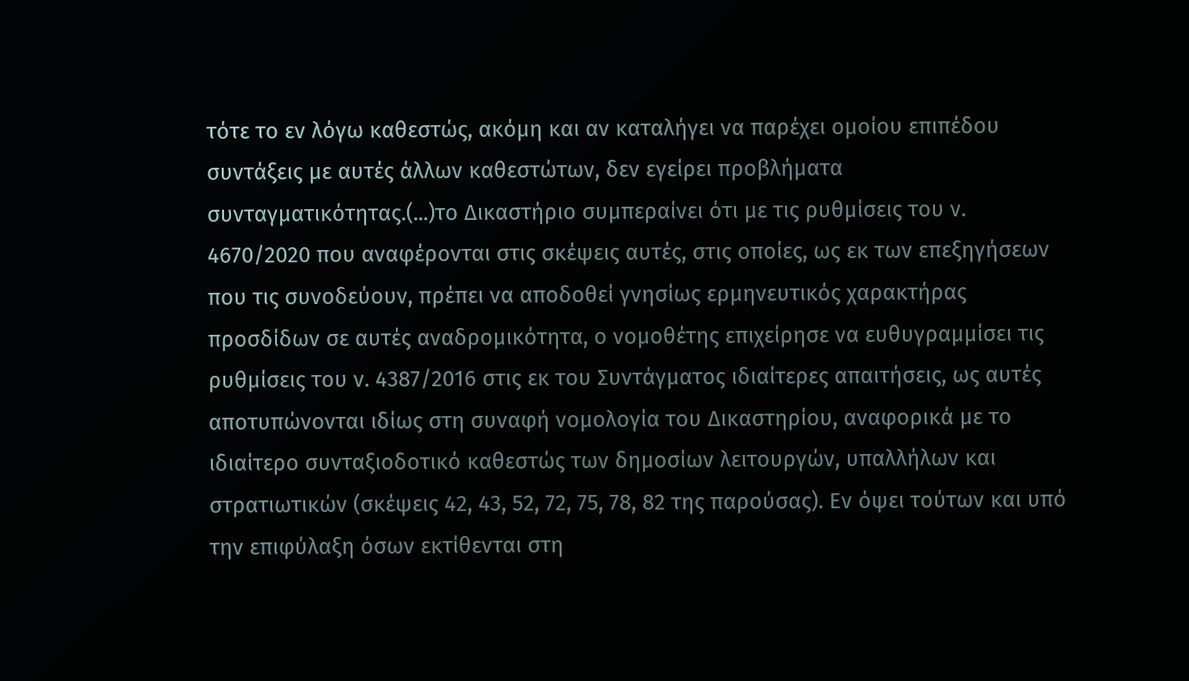τότε το εν λόγω καθεστώς, ακόμη και αν καταλήγει να παρέχει ομοίου επιπέδου συντάξεις με αυτές άλλων καθεστώτων, δεν εγείρει προβλήματα συνταγματικότητας.(...)το Δικαστήριο συμπεραίνει ότι με τις ρυθμίσεις του ν. 4670/2020 που αναφέρονται στις σκέψεις αυτές, στις οποίες, ως εκ των επεξηγήσεων που τις συνοδεύουν, πρέπει να αποδοθεί γνησίως ερμηνευτικός χαρακτήρας προσδίδων σε αυτές αναδρομικότητα, ο νομοθέτης επιχείρησε να ευθυγραμμίσει τις ρυθμίσεις του ν. 4387/2016 στις εκ του Συντάγματος ιδιαίτερες απαιτήσεις, ως αυτές αποτυπώνονται ιδίως στη συναφή νομολογία του Δικαστηρίου, αναφορικά με το ιδιαίτερο συνταξιοδοτικό καθεστώς των δημοσίων λειτουργών, υπαλλήλων και στρατιωτικών (σκέψεις 42, 43, 52, 72, 75, 78, 82 της παρούσας). Εν όψει τούτων και υπό την επιφύλαξη όσων εκτίθενται στη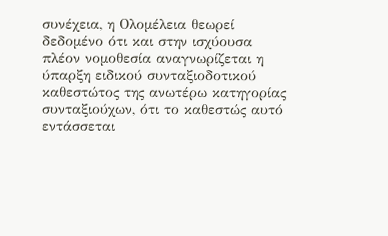συνέχεια, η Ολομέλεια θεωρεί δεδομένο ότι και στην ισχύουσα πλέον νομοθεσία αναγνωρίζεται η ύπαρξη ειδικού συνταξιοδοτικού καθεστώτος της ανωτέρω κατηγορίας συνταξιούχων, ότι το καθεστώς αυτό εντάσσεται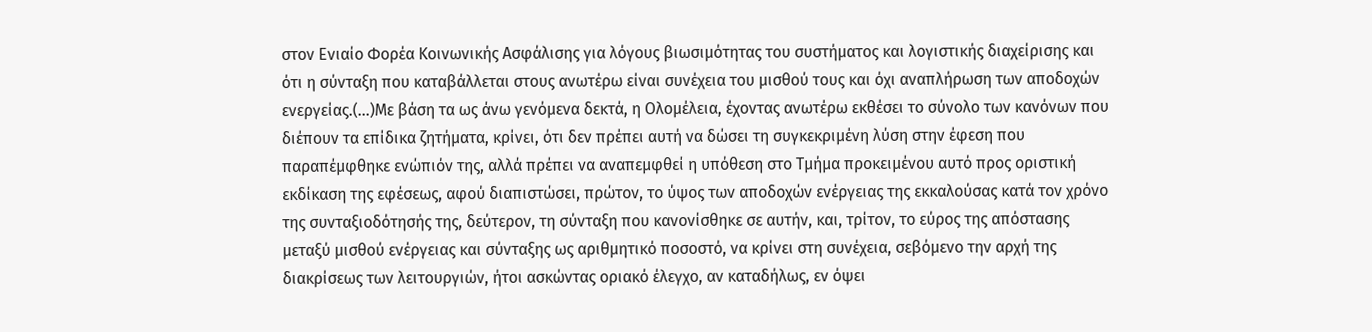στον Ενιαίο Φορέα Κοινωνικής Ασφάλισης για λόγους βιωσιμότητας του συστήματος και λογιστικής διαχείρισης και ότι η σύνταξη που καταβάλλεται στους ανωτέρω είναι συνέχεια του μισθού τους και όχι αναπλήρωση των αποδοχών ενεργείας.(...)Με βάση τα ως άνω γενόμενα δεκτά, η Ολομέλεια, έχοντας ανωτέρω εκθέσει το σύνολο των κανόνων που διέπουν τα επίδικα ζητήματα, κρίνει, ότι δεν πρέπει αυτή να δώσει τη συγκεκριμένη λύση στην έφεση που παραπέμφθηκε ενώπιόν της, αλλά πρέπει να αναπεμφθεί η υπόθεση στο Τμήμα προκειμένου αυτό προς οριστική εκδίκαση της εφέσεως, αφού διαπιστώσει, πρώτον, το ύψος των αποδοχών ενέργειας της εκκαλούσας κατά τον χρόνο της συνταξιοδότησής της, δεύτερον, τη σύνταξη που κανονίσθηκε σε αυτήν, και, τρίτον, το εύρος της απόστασης μεταξύ μισθού ενέργειας και σύνταξης ως αριθμητικό ποσοστό, να κρίνει στη συνέχεια, σεβόμενο την αρχή της διακρίσεως των λειτουργιών, ήτοι ασκώντας οριακό έλεγχο, αν καταδήλως, εν όψει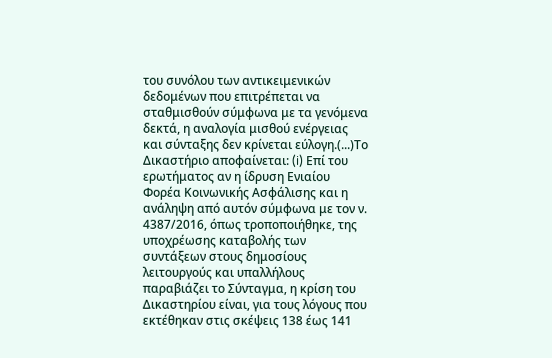του συνόλου των αντικειμενικών δεδομένων που επιτρέπεται να σταθμισθούν σύμφωνα με τα γενόμενα δεκτά, η αναλογία μισθού ενέργειας και σύνταξης δεν κρίνεται εύλογη.(...)Το Δικαστήριο αποφαίνεται: (i) Επί του ερωτήματος αν η ίδρυση Ενιαίου Φορέα Κοινωνικής Ασφάλισης και η ανάληψη από αυτόν σύμφωνα με τον ν. 4387/2016, όπως τροποποιήθηκε, της υποχρέωσης καταβολής των συντάξεων στους δημοσίους λειτουργούς και υπαλλήλους παραβιάζει το Σύνταγμα, η κρίση του Δικαστηρίου είναι, για τους λόγους που εκτέθηκαν στις σκέψεις 138 έως 141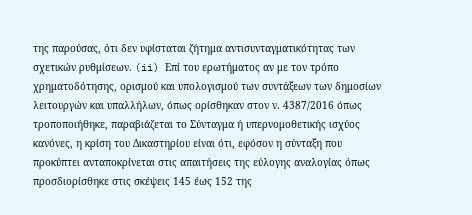της παρούσας, ότι δεν υφίσταται ζήτημα αντισυνταγματικότητας των σχετικών ρυθμίσεων. (ii) Επί του ερωτήματος αν με τον τρόπο χρηματοδότησης, ορισμού και υπολογισμού των συντάξεων των δημοσίων λειτουργών και υπαλλήλων, όπως ορίσθηκαν στον ν. 4387/2016 όπως τροποποιήθηκε, παραβιάζεται το Σύνταγμα ή υπερνομοθετικής ισχύος κανόνες, η κρίση του Δικαστηρίου είναι ότι, εφόσον η σύνταξη που προκύπτει ανταποκρίνεται στις απαιτήσεις της εύλογης αναλογίας όπως προσδιορίσθηκε στις σκέψεις 145 έως 152 της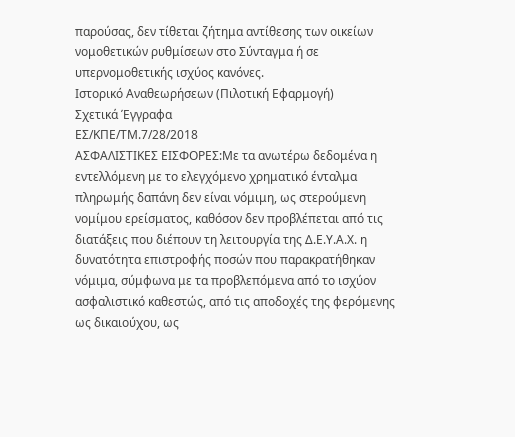παρούσας, δεν τίθεται ζήτημα αντίθεσης των οικείων νομοθετικών ρυθμίσεων στο Σύνταγμα ή σε υπερνομοθετικής ισχύος κανόνες.
Ιστορικό Αναθεωρήσεων (Πιλοτική Εφαρμογή)
Σχετικά Έγγραφα
ΕΣ/ΚΠΕ/ΤΜ.7/28/2018
ΑΣΦΑΛΙΣΤΙΚΕΣ ΕΙΣΦΟΡΕΣ:Με τα ανωτέρω δεδομένα η εντελλόμενη με το ελεγχόμενο χρηματικό ένταλμα πληρωμής δαπάνη δεν είναι νόμιμη, ως στερούμενη νομίμου ερείσματος, καθόσον δεν προβλέπεται από τις διατάξεις που διέπουν τη λειτουργία της Δ.Ε.Υ.Α.Χ. η δυνατότητα επιστροφής ποσών που παρακρατήθηκαν νόμιμα, σύμφωνα με τα προβλεπόμενα από το ισχύον ασφαλιστικό καθεστώς, από τις αποδοχές της φερόμενης ως δικαιούχου, ως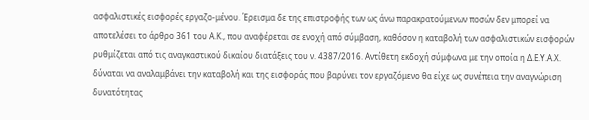ασφαλιστικές εισφορές εργαζο-μένου. Έρεισμα δε της επιστροφής των ως άνω παρακρατούμενων ποσών δεν μπορεί να αποτελέσει το άρθρο 361 του Α.Κ., που αναφέρεται σε ενοχή από σύμβαση, καθόσον η καταβολή των ασφαλιστικών εισφορών ρυθμίζεται από τις αναγκαστικού δικαίου διατάξεις του ν. 4387/2016. Αντίθετη εκδοχή σύμφωνα με την οποία η Δ.Ε.Υ.Α.Χ. δύναται να αναλαμβάνει την καταβολή και της εισφοράς που βαρύνει τον εργαζόμενο θα είχε ως συνέπεια την αναγνώριση δυνατότητας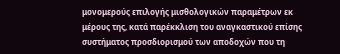μονομερούς επιλογής μισθολογικών παραμέτρων εκ μέρους της, κατά παρέκκλιση του αναγκαστικού επίσης συστήματος προσδιορισμού των αποδοχών που τη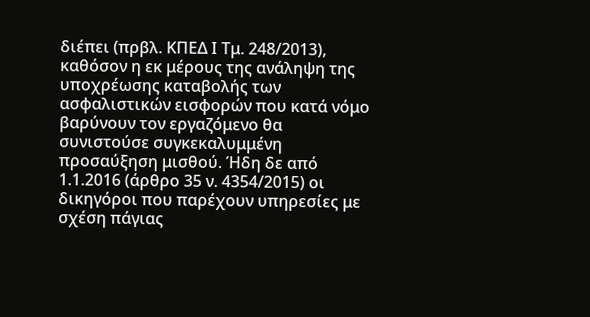διέπει (πρβλ. ΚΠΕΔ Ι Τμ. 248/2013), καθόσον η εκ μέρους της ανάληψη της υποχρέωσης καταβολής των ασφαλιστικών εισφορών που κατά νόμο βαρύνουν τον εργαζόμενο θα συνιστούσε συγκεκαλυμμένη προσαύξηση μισθού. Ήδη δε από 1.1.2016 (άρθρο 35 ν. 4354/2015) οι δικηγόροι που παρέχουν υπηρεσίες με σχέση πάγιας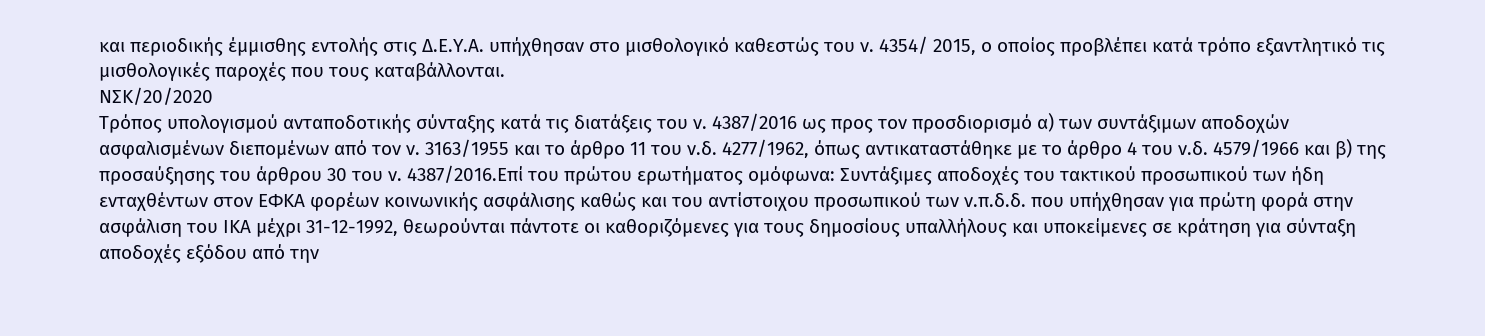και περιοδικής έμμισθης εντολής στις Δ.Ε.Υ.Α. υπήχθησαν στο μισθολογικό καθεστώς του ν. 4354/ 2015, ο οποίος προβλέπει κατά τρόπο εξαντλητικό τις μισθολογικές παροχές που τους καταβάλλονται.
ΝΣΚ/20/2020
Τρόπος υπολογισμού ανταποδοτικής σύνταξης κατά τις διατάξεις του ν. 4387/2016 ως προς τον προσδιορισμό α) των συντάξιμων αποδοχών ασφαλισμένων διεπομένων από τον ν. 3163/1955 και το άρθρο 11 του ν.δ. 4277/1962, όπως αντικαταστάθηκε με το άρθρο 4 του ν.δ. 4579/1966 και β) της προσαύξησης του άρθρου 30 του ν. 4387/2016.Επί του πρώτου ερωτήματος ομόφωνα: Συντάξιμες αποδοχές του τακτικού προσωπικού των ήδη ενταχθέντων στον ΕΦΚΑ φορέων κοινωνικής ασφάλισης καθώς και του αντίστοιχου προσωπικού των ν.π.δ.δ. που υπήχθησαν για πρώτη φορά στην ασφάλιση του ΙΚΑ μέχρι 31-12-1992, θεωρούνται πάντοτε οι καθοριζόμενες για τους δημοσίους υπαλλήλους και υποκείμενες σε κράτηση για σύνταξη αποδοχές εξόδου από την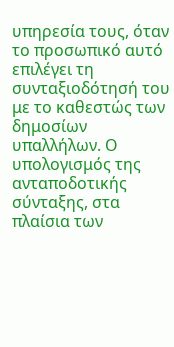υπηρεσία τους, όταν το προσωπικό αυτό επιλέγει τη συνταξιοδότησή του με το καθεστώς των δημοσίων υπαλλήλων. Ο υπολογισμός της ανταποδοτικής σύνταξης, στα πλαίσια των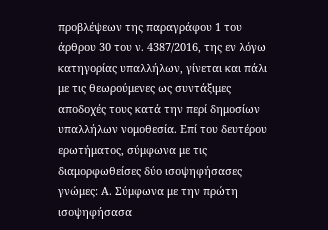προβλέψεων της παραγράφου 1 του άρθρου 30 του ν. 4387/2016, της εν λόγω κατηγορίας υπαλλήλων, γίνεται και πάλι με τις θεωρούμενες ως συντάξιμες αποδοχές τους κατά την περί δημοσίων υπαλλήλων νομοθεσία. Επί του δευτέρου ερωτήματος, σύμφωνα με τις διαμορφωθείσες δύο ισοψηφήσασες γνώμες: Α. Σύμφωνα με την πρώτη ισοψηφήσασα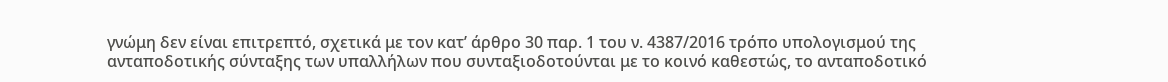γνώμη δεν είναι επιτρεπτό, σχετικά με τον κατ’ άρθρο 30 παρ. 1 του ν. 4387/2016 τρόπο υπολογισμού της ανταποδοτικής σύνταξης των υπαλλήλων που συνταξιοδοτούνται με το κοινό καθεστώς, το ανταποδοτικό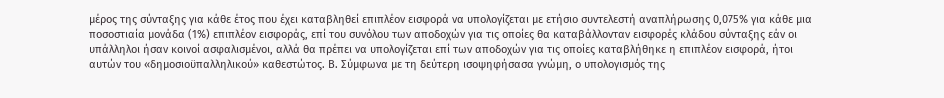μέρος της σύνταξης για κάθε έτος που έχει καταβληθεί επιπλέον εισφορά να υπολογίζεται με ετήσιο συντελεστή αναπλήρωσης 0,075% για κάθε μια ποσοστιαία μονάδα (1%) επιπλέον εισφοράς, επί του συνόλου των αποδοχών για τις οποίες θα καταβάλλονταν εισφορές κλάδου σύνταξης εάν οι υπάλληλοι ήσαν κοινοί ασφαλισμένοι, αλλά θα πρέπει να υπολογίζεται επί των αποδοχών για τις οποίες καταβλήθηκε η επιπλέον εισφορά, ήτοι αυτών του «δημοσιοϋπαλληλικού» καθεστώτος. Β. Σύμφωνα με τη δεύτερη ισοψηφήσασα γνώμη, ο υπολογισμός της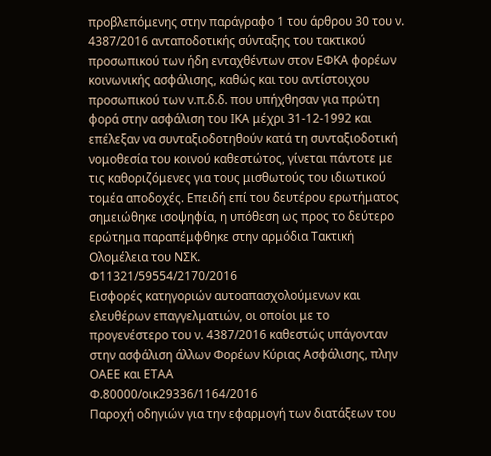προβλεπόμενης στην παράγραφο 1 του άρθρου 30 του ν. 4387/2016 ανταποδοτικής σύνταξης του τακτικού προσωπικού των ήδη ενταχθέντων στον ΕΦΚΑ φορέων κοινωνικής ασφάλισης, καθώς και του αντίστοιχου προσωπικού των ν.π.δ.δ. που υπήχθησαν για πρώτη φορά στην ασφάλιση του ΙΚΑ μέχρι 31-12-1992 και επέλεξαν να συνταξιοδοτηθούν κατά τη συνταξιοδοτική νομοθεσία του κοινού καθεστώτος, γίνεται πάντοτε με τις καθοριζόμενες για τους μισθωτούς του ιδιωτικού τομέα αποδοχές. Επειδή επί του δευτέρου ερωτήματος σημειώθηκε ισοψηφία, η υπόθεση ως προς το δεύτερο ερώτημα παραπέμφθηκε στην αρμόδια Τακτική Ολομέλεια του ΝΣΚ.
Φ11321/59554/2170/2016
Εισφορές κατηγοριών αυτοαπασχολούμενων και ελευθέρων επαγγελματιών, οι οποίοι με το προγενέστερο του ν. 4387/2016 καθεστώς υπάγονταν στην ασφάλιση άλλων Φορέων Κύριας Ασφάλισης, πλην ΟΑΕΕ και ΕΤΑΑ
Φ.80000/οικ29336/1164/2016
Παροχή οδηγιών για την εφαρμογή των διατάξεων του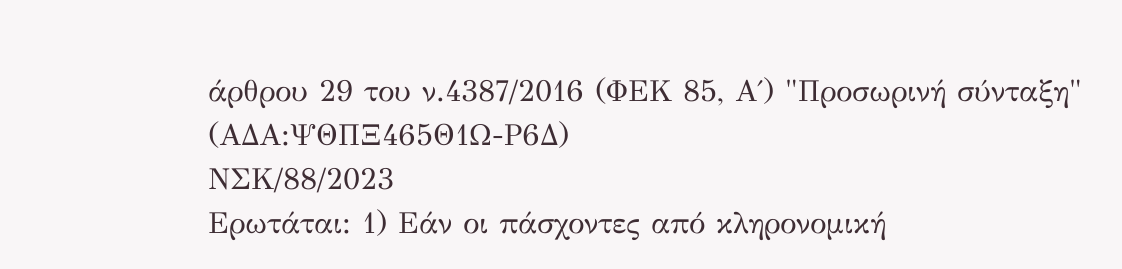άρθρου 29 του ν.4387/2016 (ΦΕΚ 85, Α΄) "Προσωρινή σύνταξη" (ΑΔΑ:ΨΘΠΞ465Θ1Ω-Ρ6Δ)
ΝΣΚ/88/2023
Ερωτάται: 1) Εάν οι πάσχοντες από κληρονομική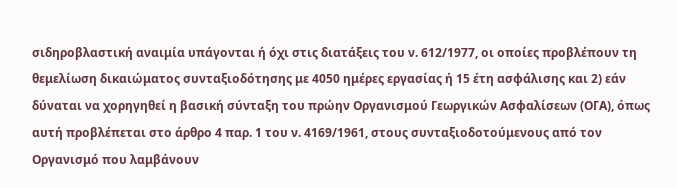σιδηροβλαστική αναιμία υπάγονται ή όχι στις διατάξεις του ν. 612/1977, οι οποίες προβλέπουν τη θεμελίωση δικαιώματος συνταξιοδότησης με 4050 ημέρες εργασίας ή 15 έτη ασφάλισης και 2) εάν δύναται να χορηγηθεί η βασική σύνταξη του πρώην Οργανισμού Γεωργικών Ασφαλίσεων (ΟΓΑ), όπως αυτή προβλέπεται στο άρθρο 4 παρ. 1 του ν. 4169/1961, στους συνταξιοδοτούμενους από τον Οργανισμό που λαμβάνουν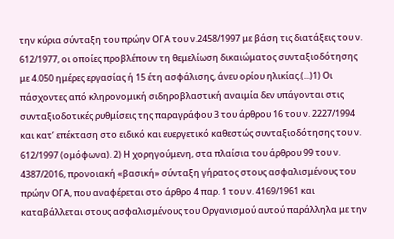την κύρια σύνταξη του πρώην ΟΓΑ του ν.2458/1997 με βάση τις διατάξεις του ν. 612/1977, οι οποίες προβλέπουν τη θεμελίωση δικαιώματος συνταξιοδότησης με 4.050 ημέρες εργασίας ή 15 έτη ασφάλισης, άνευ ορίου ηλικίας.(...)1) Οι πάσχοντες από κληρονομική σιδηροβλαστική αναιμία δεν υπάγονται στις συνταξιοδοτικές ρυθμίσεις της παραγράφου 3 του άρθρου 16 του ν. 2227/1994 και κατ’ επέκταση στο ειδικό και ευεργετικό καθεστώς συνταξιοδότησης του ν. 612/1997 (ομόφωνα). 2) Η χορηγούμενη, στα πλαίσια του άρθρου 99 του ν. 4387/2016, προνοιακή «βασική» σύνταξη γήρατος στους ασφαλισμένους του πρώην ΟΓΑ, που αναφέρεται στο άρθρο 4 παρ. 1 του ν. 4169/1961 και καταβάλλεται στους ασφαλισμένους του Οργανισμού αυτού παράλληλα με την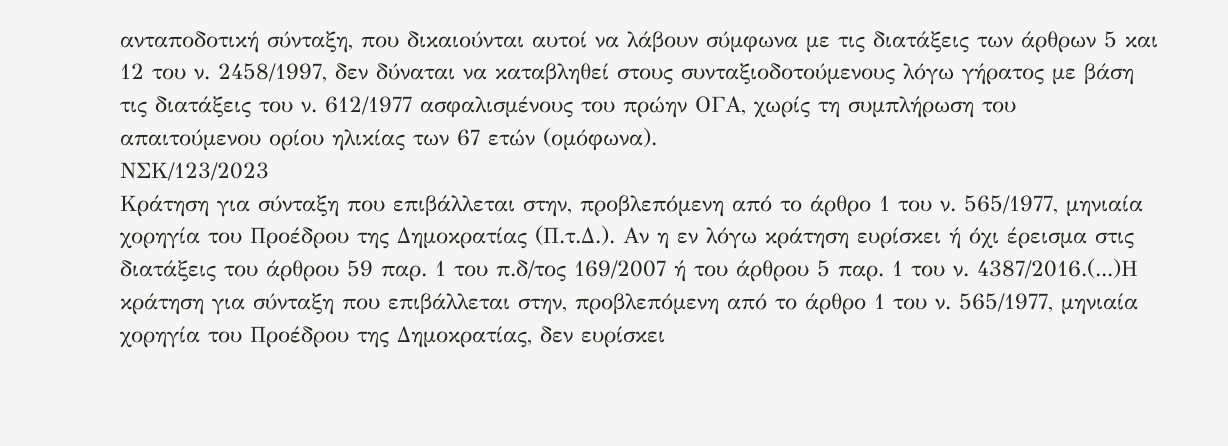ανταποδοτική σύνταξη, που δικαιούνται αυτοί να λάβουν σύμφωνα με τις διατάξεις των άρθρων 5 και 12 του ν. 2458/1997, δεν δύναται να καταβληθεί στους συνταξιοδοτούμενους λόγω γήρατος με βάση τις διατάξεις του ν. 612/1977 ασφαλισμένους του πρώην ΟΓΑ, χωρίς τη συμπλήρωση του απαιτούμενου ορίου ηλικίας των 67 ετών (ομόφωνα).
ΝΣΚ/123/2023
Κράτηση για σύνταξη που επιβάλλεται στην, προβλεπόμενη από το άρθρο 1 του ν. 565/1977, μηνιαία χορηγία του Προέδρου της Δημοκρατίας (Π.τ.Δ.). Αν η εν λόγω κράτηση ευρίσκει ή όχι έρεισμα στις διατάξεις του άρθρου 59 παρ. 1 του π.δ/τος 169/2007 ή του άρθρου 5 παρ. 1 του ν. 4387/2016.(...)Η κράτηση για σύνταξη που επιβάλλεται στην, προβλεπόμενη από το άρθρο 1 του ν. 565/1977, μηνιαία χορηγία του Προέδρου της Δημοκρατίας, δεν ευρίσκει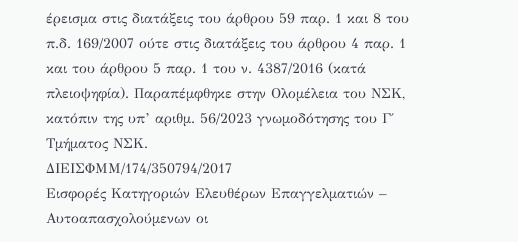έρεισμα στις διατάξεις του άρθρου 59 παρ. 1 και 8 του π.δ. 169/2007 ούτε στις διατάξεις του άρθρου 4 παρ. 1 και του άρθρου 5 παρ. 1 του ν. 4387/2016 (κατά πλειοψηφία). Παραπέμφθηκε στην Ολομέλεια του ΝΣΚ, κατόπιν της υπ’ αριθμ. 56/2023 γνωμοδότησης του Γ΄ Τμήματος ΝΣΚ.
ΔΙΕΙΣΦΜΜ/174/350794/2017
Εισφορές Κατηγοριών Ελευθέρων Επαγγελματιών – Αυτοαπασχολούμενων οι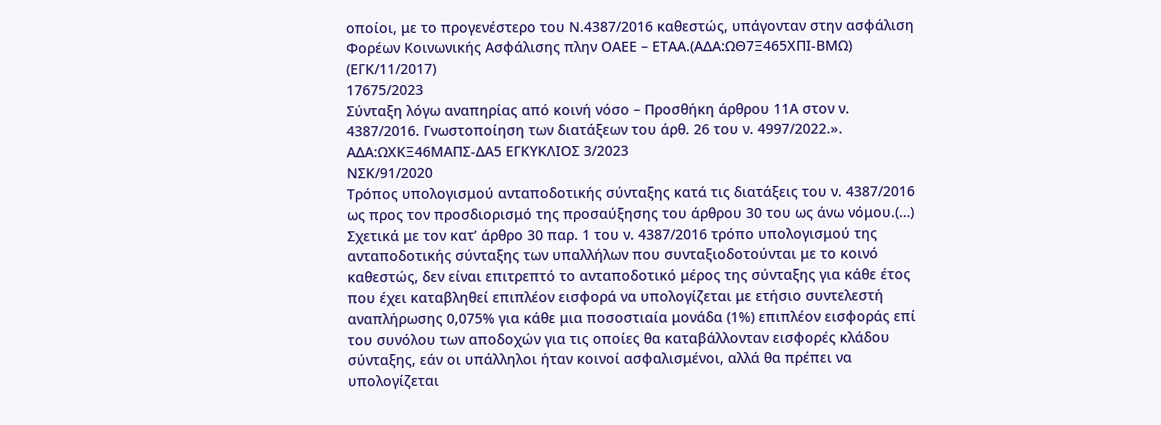οποίοι, με το προγενέστερο του Ν.4387/2016 καθεστώς, υπάγονταν στην ασφάλιση Φορέων Κοινωνικής Ασφάλισης πλην ΟΑΕΕ – ΕΤΑΑ.(ΑΔΑ:ΩΘ7Ξ465ΧΠΙ-ΒΜΩ) (ΕΓΚ/11/2017)
17675/2023
Σύνταξη λόγω αναπηρίας από κοινή νόσο – Προσθήκη άρθρου 11Α στον ν. 4387/2016. Γνωστοποίηση των διατάξεων του άρθ. 26 του ν. 4997/2022.». ΑΔΑ:ΩΧΚΞ46ΜΑΠΣ-ΔΑ5 ΕΓΚΥΚΛΙΟΣ 3/2023
ΝΣΚ/91/2020
Τρόπος υπολογισμού ανταποδοτικής σύνταξης κατά τις διατάξεις του ν. 4387/2016 ως προς τον προσδιορισμό της προσαύξησης του άρθρου 30 του ως άνω νόμου.(…) Σχετικά με τον κατ’ άρθρο 30 παρ. 1 του ν. 4387/2016 τρόπο υπολογισμού της ανταποδοτικής σύνταξης των υπαλλήλων που συνταξιοδοτούνται με το κοινό καθεστώς, δεν είναι επιτρεπτό το ανταποδοτικό μέρος της σύνταξης για κάθε έτος που έχει καταβληθεί επιπλέον εισφορά να υπολογίζεται με ετήσιο συντελεστή αναπλήρωσης 0,075% για κάθε μια ποσοστιαία μονάδα (1%) επιπλέον εισφοράς επί του συνόλου των αποδοχών για τις οποίες θα καταβάλλονταν εισφορές κλάδου σύνταξης, εάν οι υπάλληλοι ήταν κοινοί ασφαλισμένοι, αλλά θα πρέπει να υπολογίζεται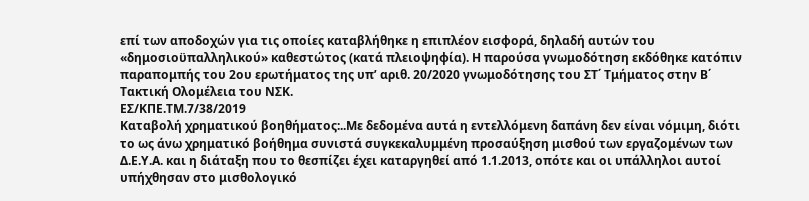επί των αποδοχών για τις οποίες καταβλήθηκε η επιπλέον εισφορά, δηλαδή αυτών του «δημοσιοϋπαλληλικού» καθεστώτος (κατά πλειοψηφία). Η παρούσα γνωμοδότηση εκδόθηκε κατόπιν παραπομπής του 2ου ερωτήματος της υπ’ αριθ. 20/2020 γνωμοδότησης του ΣΤ΄ Τμήματος στην Β΄ Τακτική Ολομέλεια του ΝΣΚ.
ΕΣ/ΚΠΕ.ΤΜ.7/38/2019
Καταβολή χρηματικού βοηθήματος:..Με δεδομένα αυτά η εντελλόμενη δαπάνη δεν είναι νόμιμη, διότι το ως άνω χρηματικό βοήθημα συνιστά συγκεκαλυμμένη προσαύξηση μισθού των εργαζομένων των Δ.Ε.Υ.Α. και η διάταξη που το θεσπίζει έχει καταργηθεί από 1.1.2013, οπότε και οι υπάλληλοι αυτοί υπήχθησαν στο μισθολογικό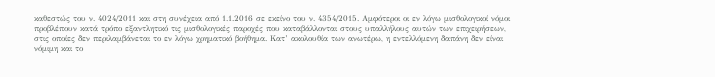καθεστώς του ν. 4024/2011 και στη συνέχεια από 1.1.2016 σε εκείνο του ν. 4354/2015. Αμφότεροι οι εν λόγω μισθολογικοί νόμοι προβλέπουν κατά τρόπο εξαντλητικό τις μισθολογικές παροχές που καταβάλλονται στους υπαλλήλους αυτών των επιχειρήσεων, στις οποίες δεν περιλαμβάνεται το εν λόγω χρηματικό βοήθημα. Κατ’ ακολουθία των ανωτέρω, η εντελλόμενη δαπάνη δεν είναι νόμιμη και το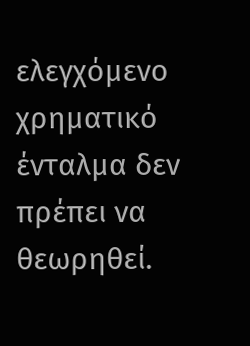ελεγχόμενο χρηματικό ένταλμα δεν πρέπει να θεωρηθεί.